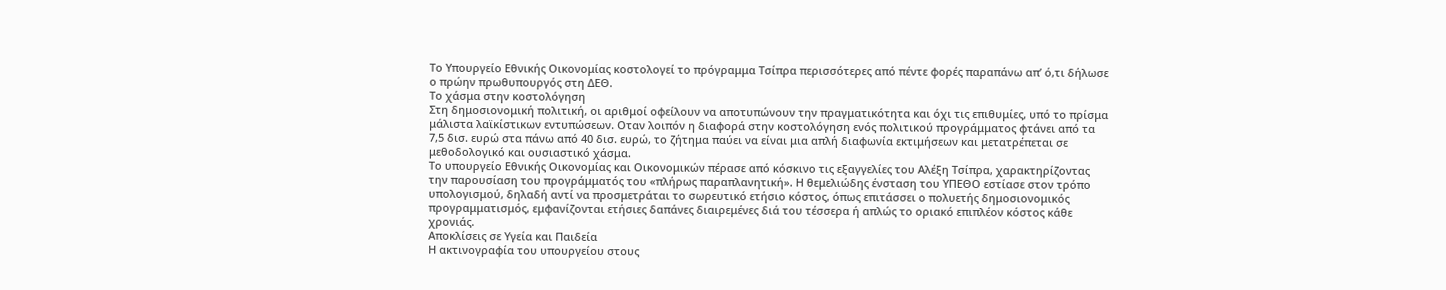Το Υπουργείο Εθνικής Οικονομίας κοστολογεί το πρόγραμμα Τσίπρα περισσότερες από πέντε φορές παραπάνω απ’ ό,τι δήλωσε ο πρώην πρωθυπουργός στη ΔΕΘ.
Το χάσμα στην κοστολόγηση
Στη δημοσιονομική πολιτική, οι αριθμοί οφείλουν να αποτυπώνουν την πραγματικότητα και όχι τις επιθυμίες, υπό το πρίσμα μάλιστα λαϊκίστικων εντυπώσεων. Οταν λοιπόν η διαφορά στην κοστολόγηση ενός πολιτικού προγράμματος φτάνει από τα 7,5 δισ. ευρώ στα πάνω από 40 δισ. ευρώ, το ζήτημα παύει να είναι μια απλή διαφωνία εκτιμήσεων και μετατρέπεται σε μεθοδολογικό και ουσιαστικό χάσμα.
Το υπουργείο Εθνικής Οικονομίας και Οικονομικών πέρασε από κόσκινο τις εξαγγελίες του Αλέξη Τσίπρα, χαρακτηρίζοντας την παρουσίαση του προγράμματός του «πλήρως παραπλανητική». Η θεμελιώδης ένσταση του ΥΠΕΘΟ εστίασε στον τρόπο υπολογισμού, δηλαδή αντί να προσμετράται το σωρευτικό ετήσιο κόστος, όπως επιτάσσει ο πολυετής δημοσιονομικός προγραμματισμός, εμφανίζονται ετήσιες δαπάνες διαιρεμένες διά του τέσσερα ή απλώς το οριακό επιπλέον κόστος κάθε χρονιάς.
Αποκλίσεις σε Υγεία και Παιδεία
Η ακτινογραφία του υπουργείου στους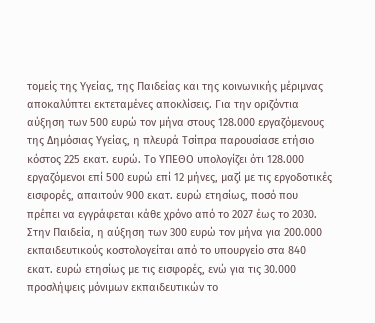τομείς της Υγείας, της Παιδείας και της κοινωνικής μέριμνας αποκαλύπτει εκτεταμένες αποκλίσεις. Για την οριζόντια αύξηση των 500 ευρώ τον μήνα στους 128.000 εργαζόμενους της Δημόσιας Υγείας, η πλευρά Τσίπρα παρουσίασε ετήσιο κόστος 225 εκατ. ευρώ. Το ΥΠΕΘΟ υπολογίζει ότι 128.000 εργαζόμενοι επί 500 ευρώ επί 12 μήνες, μαζί με τις εργοδοτικές εισφορές, απαιτούν 900 εκατ. ευρώ ετησίως, ποσό που πρέπει να εγγράφεται κάθε χρόνο από το 2027 έως το 2030.
Στην Παιδεία, η αύξηση των 300 ευρώ τον μήνα για 200.000 εκπαιδευτικούς κοστολογείται από το υπουργείο στα 840 εκατ. ευρώ ετησίως με τις εισφορές, ενώ για τις 30.000 προσλήψεις μόνιμων εκπαιδευτικών το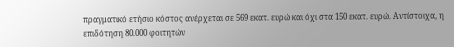πραγματικό ετήσιο κόστος ανέρχεται σε 569 εκατ. ευρώ και όχι στα 150 εκατ. ευρώ. Αντίστοιχα, η επιδότηση 80.000 φοιτητών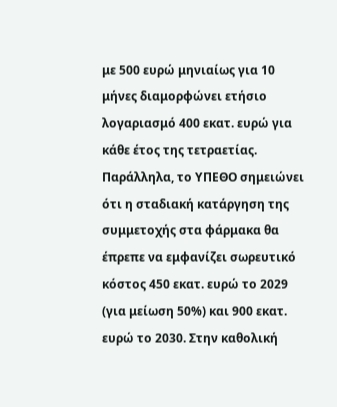με 500 ευρώ μηνιαίως για 10 μήνες διαμορφώνει ετήσιο λογαριασμό 400 εκατ. ευρώ για κάθε έτος της τετραετίας.
Παράλληλα, το ΥΠΕΘΟ σημειώνει ότι η σταδιακή κατάργηση της συμμετοχής στα φάρμακα θα έπρεπε να εμφανίζει σωρευτικό κόστος 450 εκατ. ευρώ το 2029 (για μείωση 50%) και 900 εκατ. ευρώ το 2030. Στην καθολική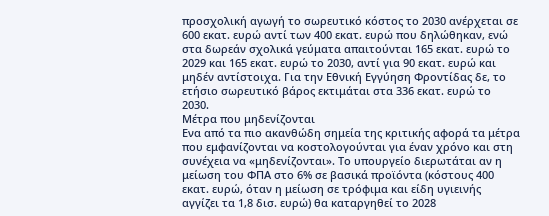προσχολική αγωγή το σωρευτικό κόστος το 2030 ανέρχεται σε 600 εκατ. ευρώ αντί των 400 εκατ. ευρώ που δηλώθηκαν, ενώ στα δωρεάν σχολικά γεύματα απαιτούνται 165 εκατ. ευρώ το 2029 και 165 εκατ. ευρώ το 2030, αντί για 90 εκατ. ευρώ και μηδέν αντίστοιχα. Για την Εθνική Εγγύηση Φροντίδας δε, το ετήσιο σωρευτικό βάρος εκτιμάται στα 336 εκατ. ευρώ το 2030.
Μέτρα που μηδενίζονται
Ενα από τα πιο ακανθώδη σημεία της κριτικής αφορά τα μέτρα που εμφανίζονται να κοστολογούνται για έναν χρόνο και στη συνέχεια να «μηδενίζονται». Το υπουργείο διερωτάται αν η μείωση του ΦΠΑ στο 6% σε βασικά προϊόντα (κόστους 400 εκατ. ευρώ, όταν η μείωση σε τρόφιμα και είδη υγιεινής αγγίζει τα 1,8 δισ. ευρώ) θα καταργηθεί το 2028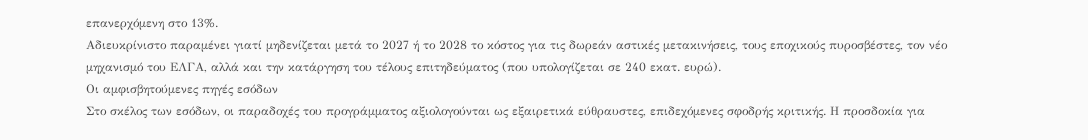επανερχόμενη στο 13%.
Αδιευκρίνιστο παραμένει γιατί μηδενίζεται μετά το 2027 ή το 2028 το κόστος για τις δωρεάν αστικές μετακινήσεις, τους εποχικούς πυροσβέστες, τον νέο μηχανισμό του ΕΛΓΑ, αλλά και την κατάργηση του τέλους επιτηδεύματος (που υπολογίζεται σε 240 εκατ. ευρώ).
Οι αμφισβητούμενες πηγές εσόδων
Στο σκέλος των εσόδων, οι παραδοχές του προγράμματος αξιολογούνται ως εξαιρετικά εύθραυστες, επιδεχόμενες σφοδρής κριτικής. Η προσδοκία για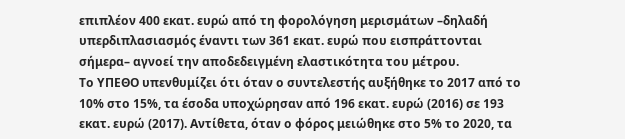επιπλέον 400 εκατ. ευρώ από τη φορολόγηση μερισμάτων –δηλαδή υπερδιπλασιασμός έναντι των 361 εκατ. ευρώ που εισπράττονται σήμερα– αγνοεί την αποδεδειγμένη ελαστικότητα του μέτρου.
Το ΥΠΕΘΟ υπενθυμίζει ότι όταν ο συντελεστής αυξήθηκε το 2017 από το 10% στο 15%, τα έσοδα υποχώρησαν από 196 εκατ. ευρώ (2016) σε 193 εκατ. ευρώ (2017). Αντίθετα, όταν ο φόρος μειώθηκε στο 5% το 2020, τα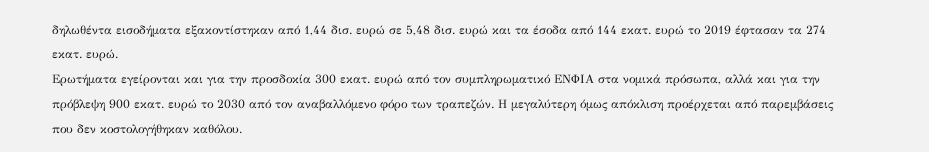δηλωθέντα εισοδήματα εξακοντίστηκαν από 1,44 δισ. ευρώ σε 5,48 δισ. ευρώ και τα έσοδα από 144 εκατ. ευρώ το 2019 έφτασαν τα 274 εκατ. ευρώ.
Ερωτήματα εγείρονται και για την προσδοκία 300 εκατ. ευρώ από τον συμπληρωματικό ΕΝΦΙΑ στα νομικά πρόσωπα, αλλά και για την πρόβλεψη 900 εκατ. ευρώ το 2030 από τον αναβαλλόμενο φόρο των τραπεζών. Η μεγαλύτερη όμως απόκλιση προέρχεται από παρεμβάσεις που δεν κοστολογήθηκαν καθόλου.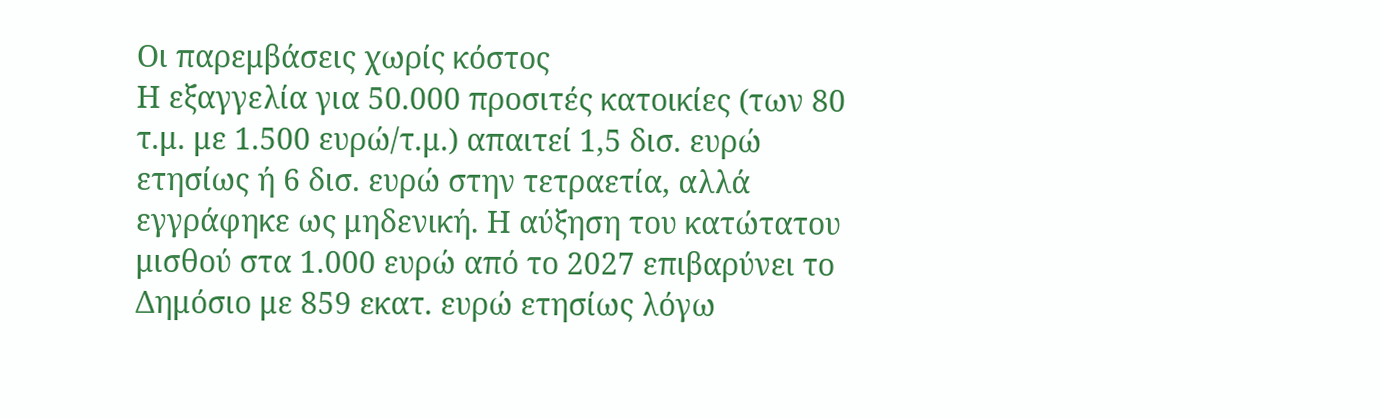Οι παρεμβάσεις χωρίς κόστος
Η εξαγγελία για 50.000 προσιτές κατοικίες (των 80 τ.μ. με 1.500 ευρώ/τ.μ.) απαιτεί 1,5 δισ. ευρώ ετησίως ή 6 δισ. ευρώ στην τετραετία, αλλά εγγράφηκε ως μηδενική. Η αύξηση του κατώτατου μισθού στα 1.000 ευρώ από το 2027 επιβαρύνει το Δημόσιο με 859 εκατ. ευρώ ετησίως λόγω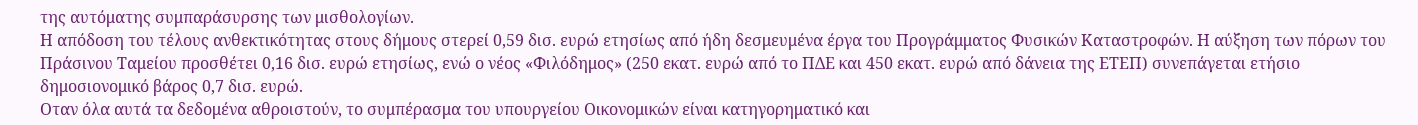της αυτόματης συμπαράσυρσης των μισθολογίων.
Η απόδοση του τέλους ανθεκτικότητας στους δήμους στερεί 0,59 δισ. ευρώ ετησίως από ήδη δεσμευμένα έργα του Προγράμματος Φυσικών Καταστροφών. Η αύξηση των πόρων του Πράσινου Ταμείου προσθέτει 0,16 δισ. ευρώ ετησίως, ενώ ο νέος «Φιλόδημος» (250 εκατ. ευρώ από το ΠΔΕ και 450 εκατ. ευρώ από δάνεια της ΕΤΕΠ) συνεπάγεται ετήσιο δημοσιονομικό βάρος 0,7 δισ. ευρώ.
Οταν όλα αυτά τα δεδομένα αθροιστούν, το συμπέρασμα του υπουργείου Οικονομικών είναι κατηγορηματικό και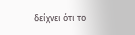δείχνει ότι το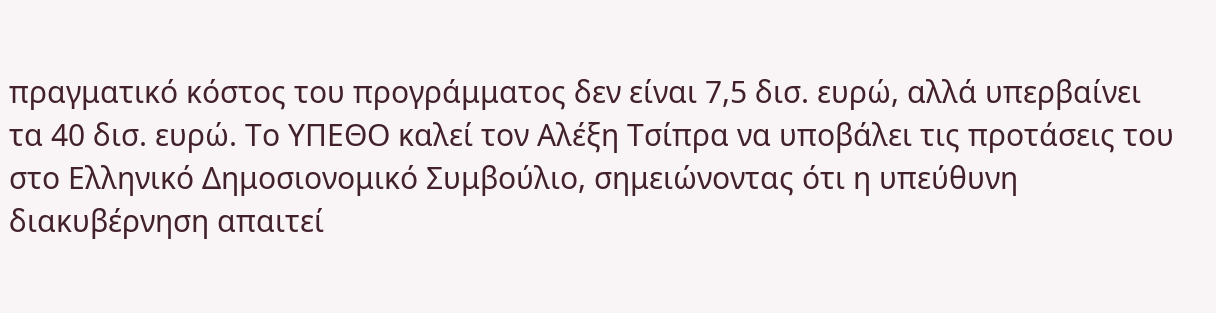πραγματικό κόστος του προγράμματος δεν είναι 7,5 δισ. ευρώ, αλλά υπερβαίνει τα 40 δισ. ευρώ. Το ΥΠΕΘΟ καλεί τον Αλέξη Τσίπρα να υποβάλει τις προτάσεις του στο Ελληνικό Δημοσιονομικό Συμβούλιο, σημειώνοντας ότι η υπεύθυνη διακυβέρνηση απαιτεί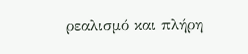ρεαλισμό και πλήρη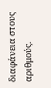διαφάνεια στους αριθμούς.